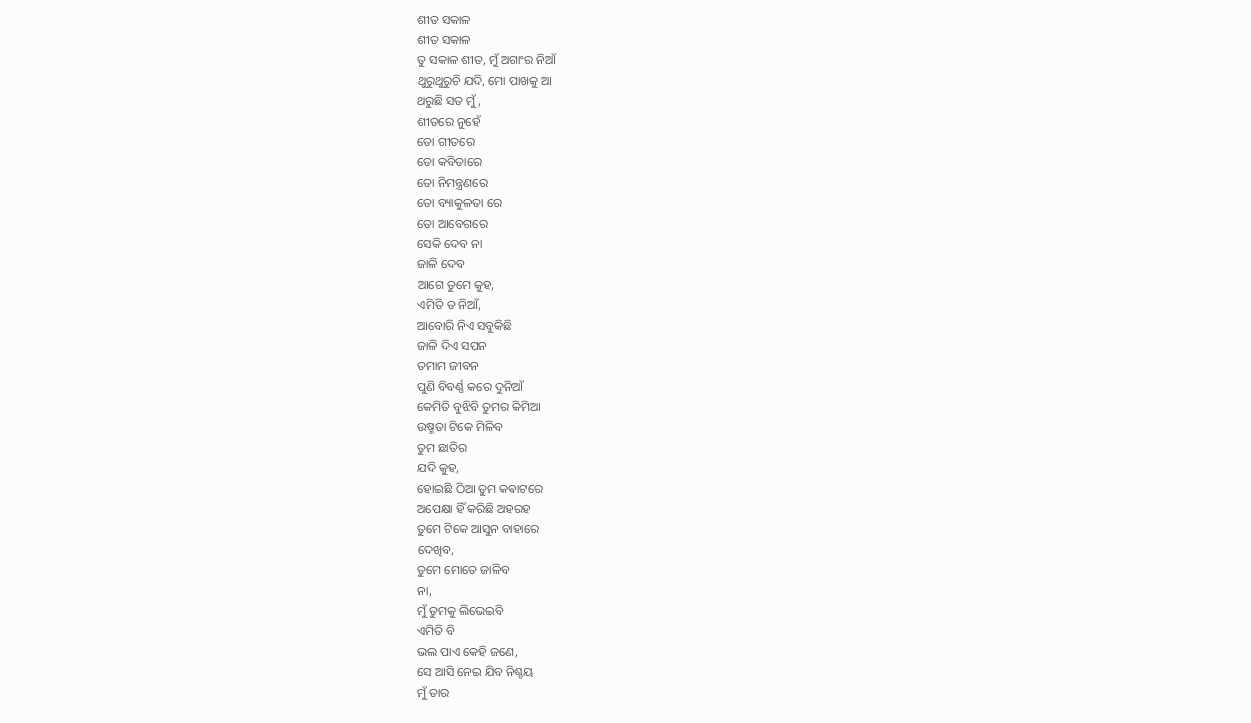ଶୀତ ସକାଳ
ଶୀତ ସକାଳ
ତୁ ସକାଳ ଶୀତ, ମୁଁ ଅଗାଂର ନିଆଁ
ଥୁରୁଥୁରୁଚି ଯଦି, ମୋ ପାଖକୁ ଆ
ଥରୁଛି ସତ ମୁଁ ,
ଶୀତରେ ନୁହେଁ
ତୋ ଗୀତରେ
ତୋ କବିତାରେ
ତୋ ନିମନ୍ତ୍ରଣରେ
ତୋ ବ୍ୟାକୁଳତା ରେ
ତୋ ଆବେଗରେ
ସେକି ଦେବ ନା
ଜାଳି ଦେବ
ଆଗେ ତୁମେ କୁହ,
ଏମିତି ତ ନିଆଁ,
ଆବୋରି ନିଏ ସବୁକିଛି
ଜାଳି ଦିଏ ସପନ
ତମାମ ଜୀବନ
ପୁଣି ବିବର୍ଣ୍ଣ କରେ ଦୁନିଆଁ
କେମିତି ବୁଝିବି ତୁମର କିମିଆ
ଉଷ୍ମତା ଟିକେ ମିଳିବ
ତୁମ ଛାତିର
ଯଦି କୁହ,
ହୋଇଛି ଠିଆ ତୁମ କଵାଟରେ
ଅପେକ୍ଷା ହିଁ କରିଛି ଅହରହ
ତୁମେ ଟିକେ ଆସୁନ ବାହାରେ
ଦେଖିବ,
ତୁମେ ମୋତେ ଜାଳିବ
ନା,
ମୁଁ ତୁମକୁ ଲିଭେଇବି
ଏମିତି ବି
ଭଲ ପାଏ କେହି ଜଣେ,
ସେ ଆସି ନେଇ ଯିବ ନିଶ୍ଚୟ
ମୁଁ ତାର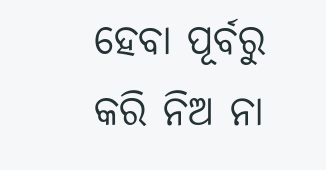ହେବା ପୂର୍ବରୁ
କରି ନିଅ ନା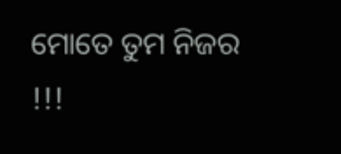ମୋତେ ତୁମ ନିଜର !!!